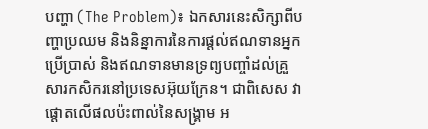បញ្ហា (The Problem)៖ ឯកសារនេះសិក្សាពីបញ្ហាប្រឈម និងនិន្នាការនៃការផ្តល់ឥណទានអ្នកប្រើប្រាស់ និងឥណទានមានទ្រព្យបញ្ចាំដល់គ្រួសារកសិករនៅប្រទេសអ៊ុយក្រែន។ ជាពិសេស វាផ្តោតលើផលប៉ះពាល់នៃសង្គ្រាម អ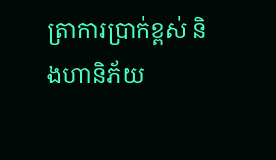ត្រាការប្រាក់ខ្ពស់ និងហានិភ័យ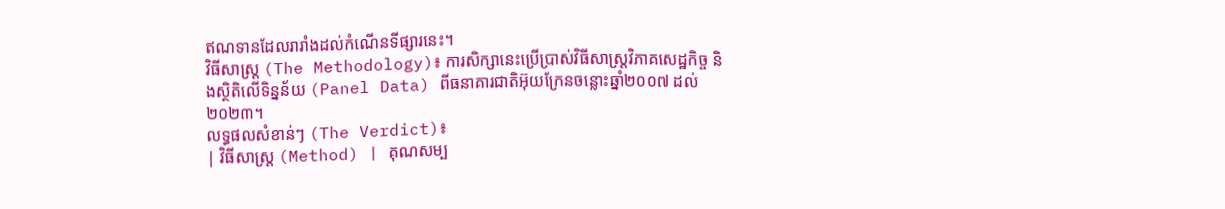ឥណទានដែលរារាំងដល់កំណើនទីផ្សារនេះ។
វិធីសាស្ត្រ (The Methodology)៖ ការសិក្សានេះប្រើប្រាស់វិធីសាស្ត្រវិភាគសេដ្ឋកិច្ច និងស្ថិតិលើទិន្នន័យ (Panel Data) ពីធនាគារជាតិអ៊ុយក្រែនចន្លោះឆ្នាំ២០០៧ ដល់២០២៣។
លទ្ធផលសំខាន់ៗ (The Verdict)៖
| វិធីសាស្ត្រ (Method) | គុណសម្ប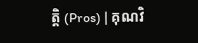ត្តិ (Pros) | គុណវិ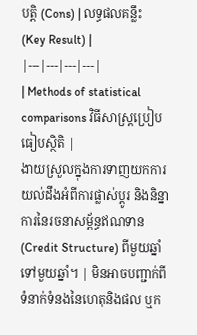បត្តិ (Cons) | លទ្ធផលគន្លឹះ (Key Result) |
|---|---|---|---|
| Methods of statistical comparisons វិធីសាស្ត្រប្រៀបធៀបស្ថិតិ |
ងាយស្រួលក្នុងការទាញយកការយល់ដឹងអំពីការផ្លាស់ប្តូរ និងនិន្នាការនៃរចនាសម្ព័ន្ធឥណទាន (Credit Structure) ពីមួយឆ្នាំទៅមួយឆ្នាំ។ | មិនអាចបញ្ជាក់ពីទំនាក់ទំនងនៃហេតុនិងផល ឬក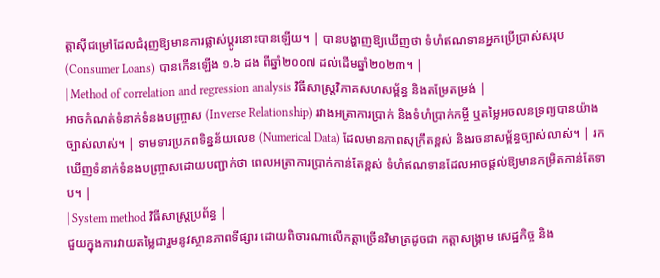ត្តាស៊ីជម្រៅដែលជំរុញឱ្យមានការផ្លាស់ប្តូរនោះបានឡើយ។ | បានបង្ហាញឱ្យឃើញថា ទំហំឥណទានអ្នកប្រើប្រាស់សរុប (Consumer Loans) បានកើនឡើង ១.៦ ដង ពីឆ្នាំ២០០៧ ដល់ដើមឆ្នាំ២០២៣។ |
| Method of correlation and regression analysis វិធីសាស្ត្រវិភាគសហសម្ព័ន្ធ និងតម្រែតម្រង់ |
អាចកំណត់ទំនាក់ទំនងបញ្ច្រាស (Inverse Relationship) រវាងអត្រាការប្រាក់ និងទំហំប្រាក់កម្ចី ឬតម្លៃអចលនទ្រព្យបានយ៉ាងច្បាស់លាស់។ | ទាមទារប្រភពទិន្នន័យលេខ (Numerical Data) ដែលមានភាពសុក្រឹតខ្ពស់ និងរចនាសម្ព័ន្ធច្បាស់លាស់។ | រកឃើញទំនាក់ទំនងបញ្ច្រាសដោយបញ្ជាក់ថា ពេលអត្រាការប្រាក់កាន់តែខ្ពស់ ទំហំឥណទានដែលអាចផ្តល់ឱ្យមានកម្រិតកាន់តែទាប។ |
| System method វិធីសាស្ត្រប្រព័ន្ធ |
ជួយក្នុងការវាយតម្លៃជារួមនូវស្ថានភាពទីផ្សារ ដោយពិចារណាលើកត្តាច្រើនវិមាត្រដូចជា កត្តាសង្គ្រាម សេដ្ឋកិច្ច និង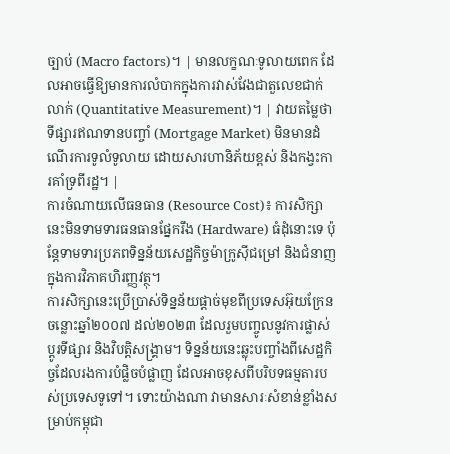ច្បាប់ (Macro factors)។ | មានលក្ខណៈទូលាយពេក ដែលអាចធ្វើឱ្យមានការលំបាកក្នុងការវាស់វែងជាតួលេខជាក់លាក់ (Quantitative Measurement)។ | វាយតម្លៃថាទីផ្សារឥណទានបញ្ចាំ (Mortgage Market) មិនមានដំណើរការទូលំទូលាយ ដោយសារហានិភ័យខ្ពស់ និងកង្វះការគាំទ្រពីរដ្ឋ។ |
ការចំណាយលើធនធាន (Resource Cost)៖ ការសិក្សានេះមិនទាមទារធនធានផ្នែករឹង (Hardware) ធំដុំនោះទេ ប៉ុន្តែទាមទារប្រភពទិន្នន័យសេដ្ឋកិច្ចម៉ាក្រូស៊ីជម្រៅ និងជំនាញក្នុងការវិភាគហិរញ្ញវត្ថុ។
ការសិក្សានេះប្រើប្រាស់ទិន្នន័យផ្តាច់មុខពីប្រទេសអ៊ុយក្រែនចន្លោះឆ្នាំ២០០៧ ដល់២០២៣ ដែលរួមបញ្ចូលនូវការផ្លាស់ប្តូរទីផ្សារ និងវិបត្តិសង្គ្រាម។ ទិន្នន័យនេះឆ្លុះបញ្ចាំងពីសេដ្ឋកិច្ចដែលរងការបំផ្លិចបំផ្លាញ ដែលអាចខុសពីបរិបទធម្មតារបស់ប្រទេសទូទៅ។ ទោះយ៉ាងណា វាមានសារៈសំខាន់ខ្លាំងសម្រាប់កម្ពុជា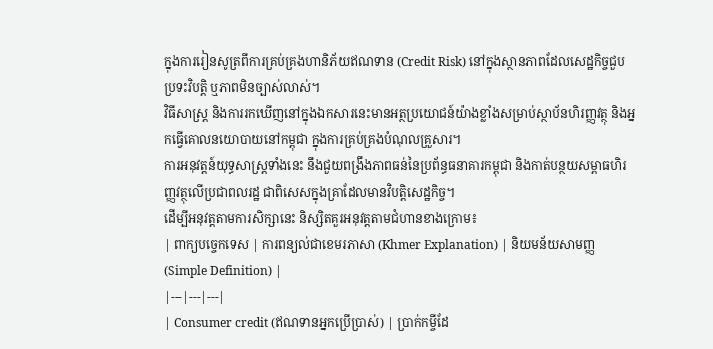ក្នុងការរៀនសូត្រពីការគ្រប់គ្រងហានិភ័យឥណទាន (Credit Risk) នៅក្នុងស្ថានភាពដែលសេដ្ឋកិច្ចជួបប្រទះវិបត្តិ ឬភាពមិនច្បាស់លាស់។
វិធីសាស្ត្រ និងការរកឃើញនៅក្នុងឯកសារនេះមានអត្ថប្រយោជន៍យ៉ាងខ្លាំងសម្រាប់ស្ថាប័នហិរញ្ញវត្ថុ និងអ្នកធ្វើគោលនយោបាយនៅកម្ពុជា ក្នុងការគ្រប់គ្រងបំណុលគ្រួសារ។
ការអនុវត្តន៍យុទ្ធសាស្ត្រទាំងនេះ នឹងជួយពង្រឹងភាពធន់នៃប្រព័ន្ធធនាគារកម្ពុជា និងកាត់បន្ថយសម្ពាធហិរញ្ញវត្ថុលើប្រជាពលរដ្ឋ ជាពិសេសក្នុងគ្រាដែលមានវិបត្តិសេដ្ឋកិច្ច។
ដើម្បីអនុវត្តតាមការសិក្សានេះ និស្សិតគួរអនុវត្តតាមជំហានខាងក្រោម៖
| ពាក្យបច្ចេកទេស | ការពន្យល់ជាខេមរភាសា (Khmer Explanation) | និយមន័យសាមញ្ញ (Simple Definition) |
|---|---|---|
| Consumer credit (ឥណទានអ្នកប្រើប្រាស់) | ប្រាក់កម្ចីដែ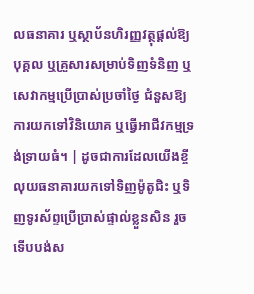លធនាគារ ឬស្ថាប័នហិរញ្ញវត្ថុផ្តល់ឱ្យបុគ្គល ឬគ្រួសារសម្រាប់ទិញទំនិញ ឬសេវាកម្មប្រើប្រាស់ប្រចាំថ្ងៃ ជំនួសឱ្យការយកទៅវិនិយោគ ឬធ្វើអាជីវកម្មទ្រង់ទ្រាយធំ។ | ដូចជាការដែលយើងខ្ចីលុយធនាគារយកទៅទិញម៉ូតូជិះ ឬទិញទូរស័ព្ទប្រើប្រាស់ផ្ទាល់ខ្លួនសិន រួចទើបបង់ស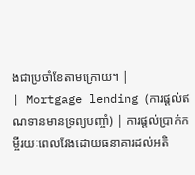ងជាប្រចាំខែតាមក្រោយ។ |
| Mortgage lending (ការផ្តល់ឥណទានមានទ្រព្យបញ្ចាំ) | ការផ្តល់ប្រាក់កម្ចីរយៈពេលវែងដោយធនាគារដល់អតិ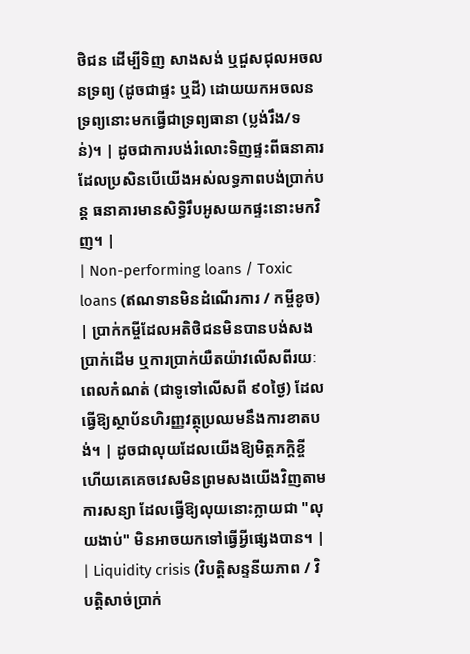ថិជន ដើម្បីទិញ សាងសង់ ឬជួសជុលអចលនទ្រព្យ (ដូចជាផ្ទះ ឬដី) ដោយយកអចលនទ្រព្យនោះមកធ្វើជាទ្រព្យធានា (ប្លង់រឹង/ទន់)។ | ដូចជាការបង់រំលោះទិញផ្ទះពីធនាគារ ដែលប្រសិនបើយើងអស់លទ្ធភាពបង់ប្រាក់បន្ត ធនាគារមានសិទ្ធិរឹបអូសយកផ្ទះនោះមកវិញ។ |
| Non-performing loans / Toxic loans (ឥណទានមិនដំណើរការ / កម្ចីខូច) | ប្រាក់កម្ចីដែលអតិថិជនមិនបានបង់សងប្រាក់ដើម ឬការប្រាក់យឺតយ៉ាវលើសពីរយៈពេលកំណត់ (ជាទូទៅលើសពី ៩០ថ្ងៃ) ដែលធ្វើឱ្យស្ថាប័នហិរញ្ញវត្ថុប្រឈមនឹងការខាតបង់។ | ដូចជាលុយដែលយើងឱ្យមិត្តភក្តិខ្ចី ហើយគេគេចវេសមិនព្រមសងយើងវិញតាមការសន្យា ដែលធ្វើឱ្យលុយនោះក្លាយជា "លុយងាប់" មិនអាចយកទៅធ្វើអ្វីផ្សេងបាន។ |
| Liquidity crisis (វិបត្តិសន្ទនីយភាព / វិបត្តិសាច់ប្រាក់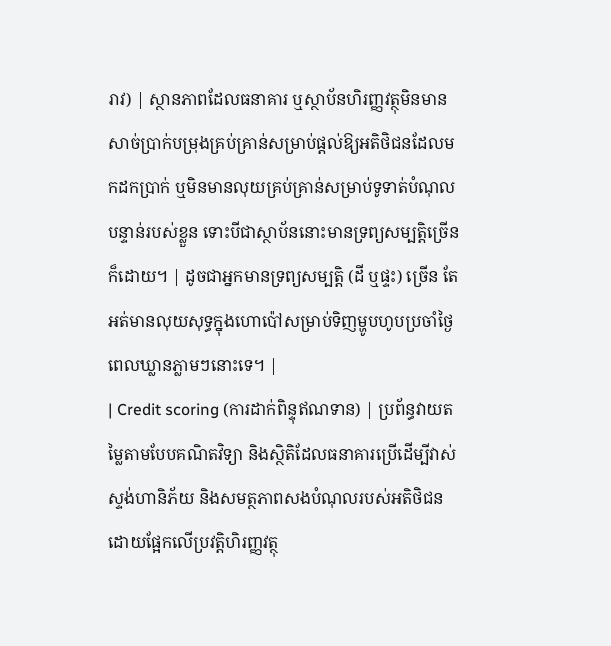រាវ) | ស្ថានភាពដែលធនាគារ ឬស្ថាប័នហិរញ្ញវត្ថុមិនមានសាច់ប្រាក់បម្រុងគ្រប់គ្រាន់សម្រាប់ផ្តល់ឱ្យអតិថិជនដែលមកដកប្រាក់ ឬមិនមានលុយគ្រប់គ្រាន់សម្រាប់ទូទាត់បំណុលបន្ទាន់របស់ខ្លួន ទោះបីជាស្ថាប័ននោះមានទ្រព្យសម្បត្តិច្រើនក៏ដោយ។ | ដូចជាអ្នកមានទ្រព្យសម្បត្តិ (ដី ឬផ្ទះ) ច្រើន តែអត់មានលុយសុទ្ធក្នុងហោប៉ៅសម្រាប់ទិញម្ហូបហូបប្រចាំថ្ងៃពេលឃ្លានភ្លាមៗនោះទេ។ |
| Credit scoring (ការដាក់ពិន្ទុឥណទាន) | ប្រព័ន្ធវាយតម្លៃតាមបែបគណិតវិទ្យា និងស្ថិតិដែលធនាគារប្រើដើម្បីវាស់ស្ទង់ហានិភ័យ និងសមត្ថភាពសងបំណុលរបស់អតិថិជន ដោយផ្អែកលើប្រវត្តិហិរញ្ញវត្ថុ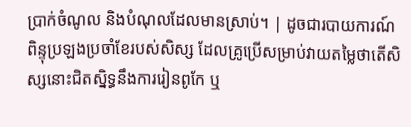ប្រាក់ចំណូល និងបំណុលដែលមានស្រាប់។ | ដូចជារបាយការណ៍ពិន្ទុប្រឡងប្រចាំខែរបស់សិស្ស ដែលគ្រូប្រើសម្រាប់វាយតម្លៃថាតើសិស្សនោះជិតស្និទ្ធនឹងការរៀនពូកែ ឬ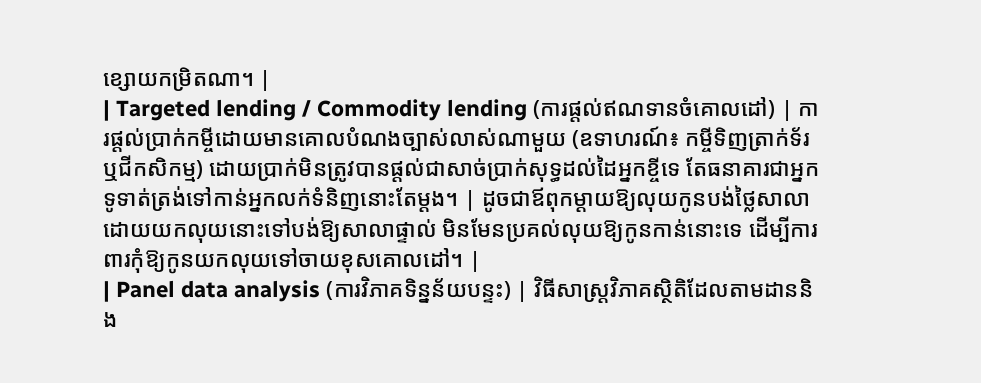ខ្សោយកម្រិតណា។ |
| Targeted lending / Commodity lending (ការផ្តល់ឥណទានចំគោលដៅ) | ការផ្តល់ប្រាក់កម្ចីដោយមានគោលបំណងច្បាស់លាស់ណាមួយ (ឧទាហរណ៍៖ កម្ចីទិញត្រាក់ទ័រ ឬជីកសិកម្ម) ដោយប្រាក់មិនត្រូវបានផ្តល់ជាសាច់ប្រាក់សុទ្ធដល់ដៃអ្នកខ្ចីទេ តែធនាគារជាអ្នកទូទាត់ត្រង់ទៅកាន់អ្នកលក់ទំនិញនោះតែម្តង។ | ដូចជាឪពុកម្តាយឱ្យលុយកូនបង់ថ្លៃសាលា ដោយយកលុយនោះទៅបង់ឱ្យសាលាផ្ទាល់ មិនមែនប្រគល់លុយឱ្យកូនកាន់នោះទេ ដើម្បីការពារកុំឱ្យកូនយកលុយទៅចាយខុសគោលដៅ។ |
| Panel data analysis (ការវិភាគទិន្នន័យបន្ទះ) | វិធីសាស្ត្រវិភាគស្ថិតិដែលតាមដាននិង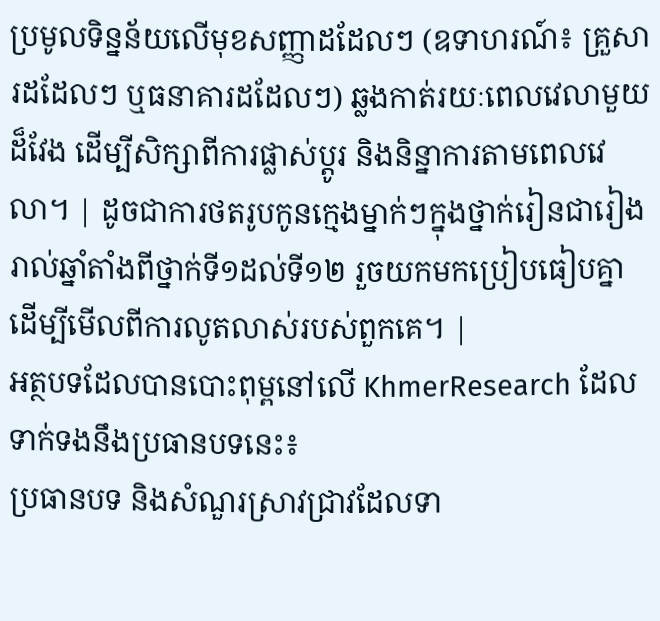ប្រមូលទិន្នន័យលើមុខសញ្ញាដដែលៗ (ឧទាហរណ៍៖ គ្រួសារដដែលៗ ឬធនាគារដដែលៗ) ឆ្លងកាត់រយៈពេលវេលាមួយដ៏វែង ដើម្បីសិក្សាពីការផ្លាស់ប្តូរ និងនិន្នាការតាមពេលវេលា។ | ដូចជាការថតរូបកូនក្មេងម្នាក់ៗក្នុងថ្នាក់រៀនជារៀងរាល់ឆ្នាំតាំងពីថ្នាក់ទី១ដល់ទី១២ រួចយកមកប្រៀបធៀបគ្នា ដើម្បីមើលពីការលូតលាស់របស់ពួកគេ។ |
អត្ថបទដែលបានបោះពុម្ពនៅលើ KhmerResearch ដែលទាក់ទងនឹងប្រធានបទនេះ៖
ប្រធានបទ និងសំណួរស្រាវជ្រាវដែលទា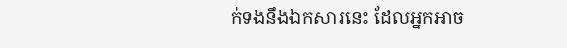ក់ទងនឹងឯកសារនេះ ដែលអ្នកអាច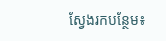ស្វែងរកបន្ថែម៖